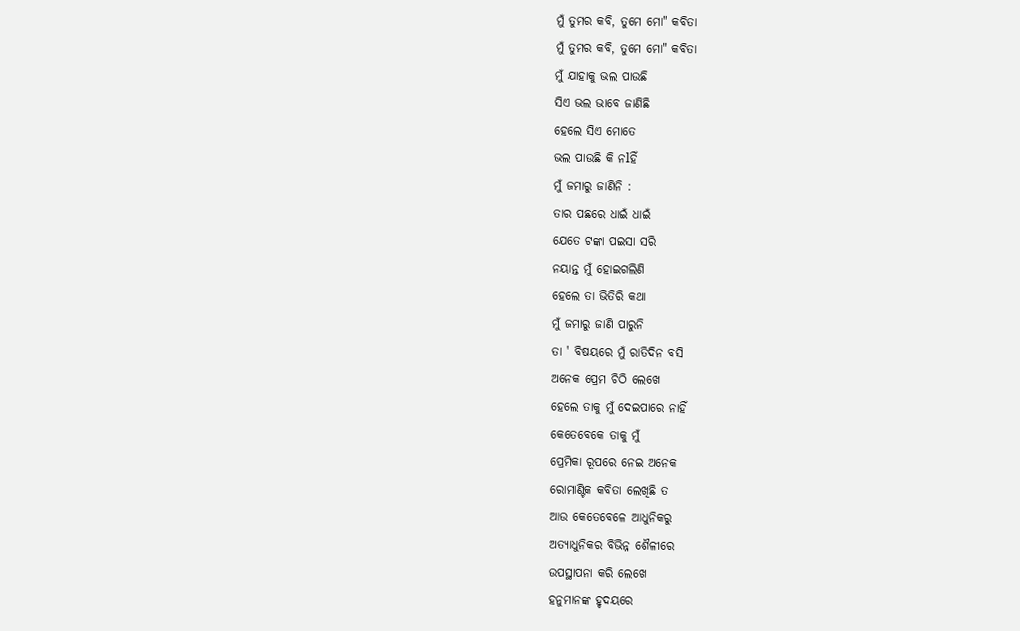ମୁଁ ତୁମର କବି, ତୁମେ ମୋ" କବିତା
ମୁଁ ତୁମର କବି, ତୁମେ ମୋ" କବିତା
ମୁଁ ଯାହାକୁ ଭଲ ପାଉଛି
ସିଏ ଭଲ ଭାବେ ଜାଣିଛି
ହେଲେ ସିଏ ମୋତେ
ଭଲ ପାଉଛି କି ନlହିଁ
ମୁଁ ଜମାରୁ ଜାଣିନି :
ତାର ପଛରେ ଧାଇଁ ଧାଇଁ
ଯେତେ ଟଙ୍କା ପଇସା ସରି
ନୟାନ୍ତ ମୁଁ ହୋଇଗଲିଣି
ହେଲେ ତା ଭିତିରି କଥା
ମୁଁ ଜମାରୁ ଜାଣି ପାରୁନି
ତା ' ବିଷୟରେ ମୁଁ ରାତିଦିନ ବସି
ଅନେକ ପ୍ରେମ ଚିଠି ଲେଖେ
ହେଲେ ତାକୁ ମୁଁ ଦେଇପାରେ ନାହିଁ
କେତେବେକେ ତାକୁ ମୁଁ
ପ୍ରେମିକା ରୂପରେ ନେଇ ଅନେକ
ରୋମାଣ୍ଟିକ କବିତା ଲେଖିଛି ତ
ଆଉ କେତେବେଳେ ଆଧୁନିକରୁ
ଅତ୍ୟାଧୁନିକର ବିଭିନ୍ନ ଶୈଳୀରେ
ଉପସ୍ଥାପନା କରି ଲେଖେ
ହନୁମାନଙ୍କ ହୃଦୟରେ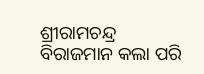ଶ୍ରୀରାମଚନ୍ଦ୍ର ବିରାଜମାନ କଲା ପରି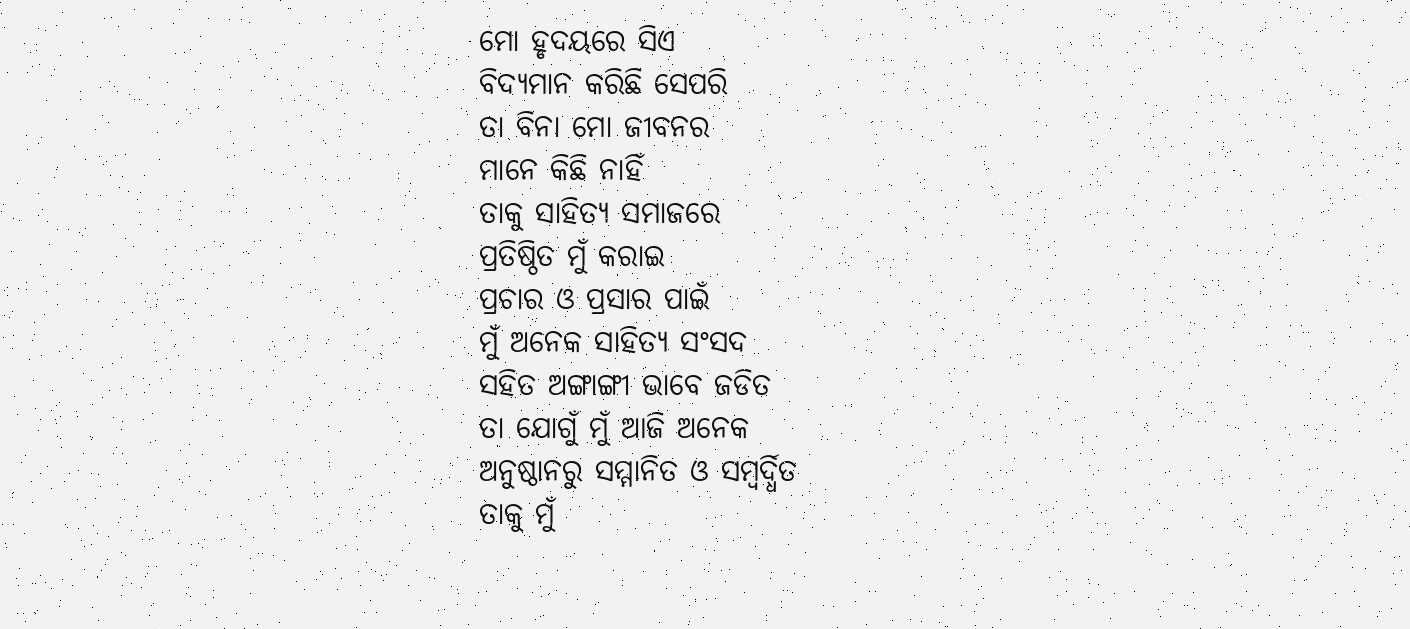ମୋ ହୃଦୟରେ ସିଏ
ବିଦ୍ୟମାନ କରିଛି ସେପରି
ତା ବିନା ମୋ ଜୀବନର
ମାନେ କିଛି ନାହିଁ
ତାକୁ ସାହିତ୍ୟ ସମାଜରେ
ପ୍ରତିଷ୍ଠିତ ମୁଁ କରାଇ
ପ୍ରଚାର ଓ ପ୍ରସାର ପାଇଁ
ମୁଁ ଅନେକ ସାହିତ୍ୟ ସଂସଦ
ସହିତ ଅଙ୍ଗାଙ୍ଗୀ ଭାବେ ଜଡିତ
ତା ଯୋଗୁଁ ମୁଁ ଆଜି ଅନେକ
ଅନୁଷ୍ଠାନରୁ ସମ୍ମାନିତ ଓ ସମ୍ବର୍ଦ୍ଧିତ
ତାକୁ ମୁଁ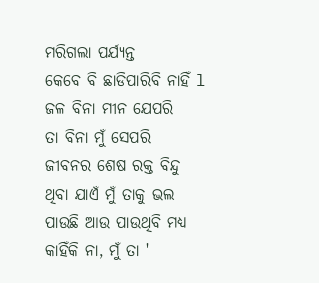ମରିଗଲା ପର୍ଯ୍ୟନ୍ତ
କେବେ ବି ଛାଡିପାରିବି ନାହିଁ l
ଜଳ ବିନା ମୀନ ଯେପରି
ତା ବିନା ମୁଁ ସେପରି
ଜୀବନର ଶେଷ ରକ୍ତ ବିନ୍ଦୁ
ଥିବା ଯାଏଁ ମୁଁ ତାକୁ ଭଲ
ପାଉଛି ଆଉ ପାଉଥିବି ମଧ୍ୟ
କାହିଁକି ନା, ମୁଁ ତା '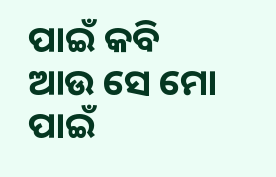ପାଇଁ କବି
ଆଉ ସେ ମୋ ପାଇଁ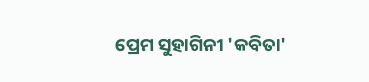ପ୍ରେମ ସୁହାଗିନୀ 'କବିତା'